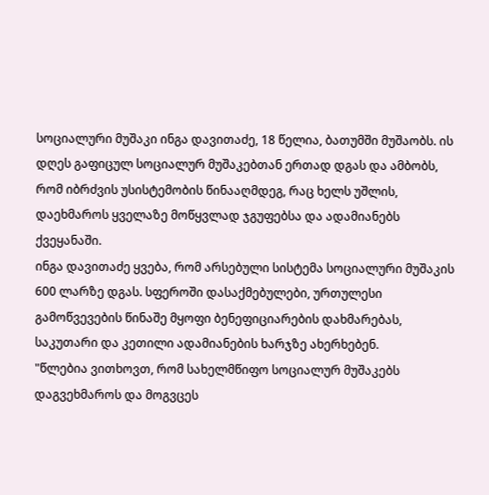სოციალური მუშაკი ინგა დავითაძე, 18 წელია, ბათუმში მუშაობს. ის დღეს გაფიცულ სოციალურ მუშაკებთან ერთად დგას და ამბობს, რომ იბრძვის უსისტემობის წინააღმდეგ, რაც ხელს უშლის, დაეხმაროს ყველაზე მოწყვლად ჯგუფებსა და ადამიანებს ქვეყანაში.
ინგა დავითაძე ყვება, რომ არსებული სისტემა სოციალური მუშაკის 600 ლარზე დგას. სფეროში დასაქმებულები, ურთულესი გამოწვევების წინაშე მყოფი ბენეფიციარების დახმარებას, საკუთარი და კეთილი ადამიანების ხარჯზე ახერხებენ.
"წლებია ვითხოვთ, რომ სახელმწიფო სოციალურ მუშაკებს დაგვეხმაროს და მოგვცეს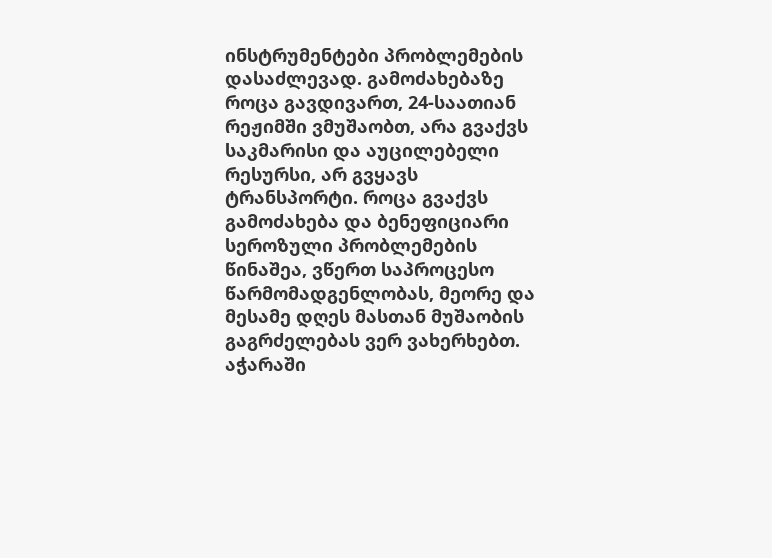ინსტრუმენტები პრობლემების დასაძლევად. გამოძახებაზე როცა გავდივართ, 24-საათიან რეჟიმში ვმუშაობთ, არა გვაქვს საკმარისი და აუცილებელი რესურსი, არ გვყავს ტრანსპორტი. როცა გვაქვს გამოძახება და ბენეფიციარი სეროზული პრობლემების წინაშეა, ვწერთ საპროცესო წარმომადგენლობას, მეორე და მესამე დღეს მასთან მუშაობის გაგრძელებას ვერ ვახერხებთ. აჭარაში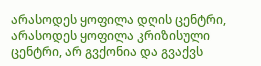არასოდეს ყოფილა დღის ცენტრი, არასოდეს ყოფილა კრიზისული ცენტრი, არ გვქონია და გვაქვს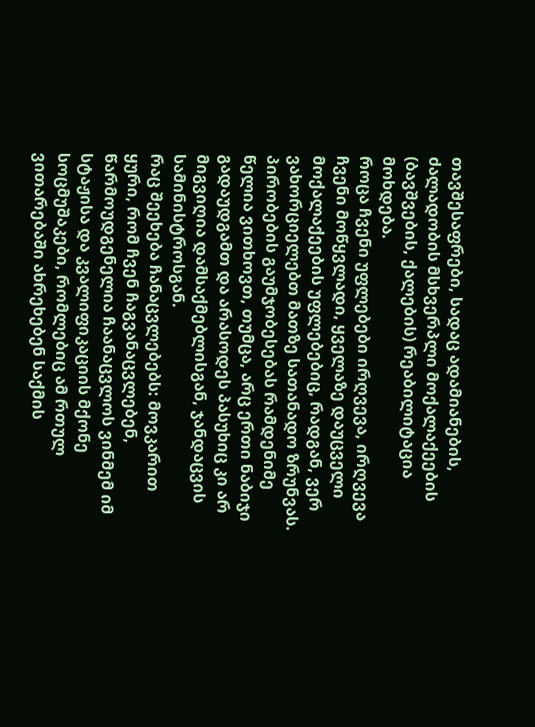თავშესაფრები, სადაც ადამიანების, ძალადობის მსხვერპლი მოქალაქეების (ბავშვების, ქალების) რეაბილიტაცია მოხდება.
როცა ჩვენი უფლებები ირღვევა, ირღვევა ჩვენი მოწყვლადი, ყველაზე დაუცველი მოქალაქეების უფლებებიც, რადგან, ვერ ვახორციელებთ მათზე სათანადო ზრუნვას. პირობების გაუმჯობესებას რამდენიმე წელია ვითხოვთ, თუმცა, არც ერთი ნაბიჯი გადაუდგამთ და არასოდეს პასუხიც კი არ მიგვიღია დამსაქმებლისგან, ჯანდაცვის სამინისტროსგან.
რაც შეეხება ჩანაცვლებებს: მოვკარით ყური, რომ ჩვენ ჩაგვანაცვლებენ, წარმოუდგენელია ჩაანაცვლოს ვინმემ იმ სტაჟისა და კვალიფიკაციის მქონე სოცმუშაკები, რომლებიც ამ რთულ ვითარებაში ახრეხებენ საქმის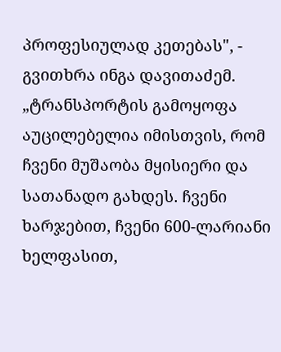პროფესიულად კეთებას", - გვითხრა ინგა დავითაძემ.
„ტრანსპორტის გამოყოფა აუცილებელია იმისთვის, რომ ჩვენი მუშაობა მყისიერი და სათანადო გახდეს. ჩვენი ხარჯებით, ჩვენი 600-ლარიანი ხელფასით,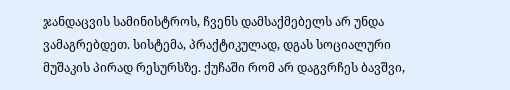ჯანდაცვის სამინისტროს, ჩვენს დამსაქმებელს არ უნდა ვამაგრებდეთ. სისტემა, პრაქტიკულად, დგას სოციალური მუშაკის პირად რესურსზე. ქუჩაში რომ არ დაგვრჩეს ბავშვი,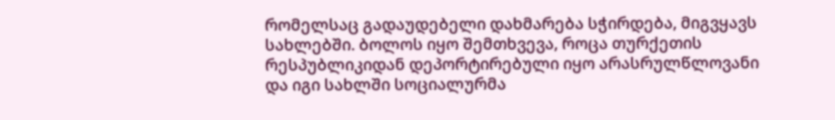რომელსაც გადაუდებელი დახმარება სჭირდება, მიგვყავს სახლებში. ბოლოს იყო შემთხვევა, როცა თურქეთის რესპუბლიკიდან დეპორტირებული იყო არასრულწლოვანი და იგი სახლში სოციალურმა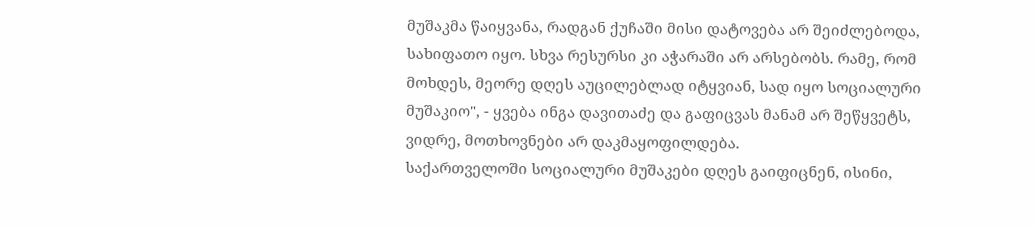მუშაკმა წაიყვანა, რადგან ქუჩაში მისი დატოვება არ შეიძლებოდა, სახიფათო იყო. სხვა რესურსი კი აჭარაში არ არსებობს. რამე, რომ მოხდეს, მეორე დღეს აუცილებლად იტყვიან, სად იყო სოციალური მუშაკიო", - ყვება ინგა დავითაძე და გაფიცვას მანამ არ შეწყვეტს, ვიდრე, მოთხოვნები არ დაკმაყოფილდება.
საქართველოში სოციალური მუშაკები დღეს გაიფიცნენ, ისინი,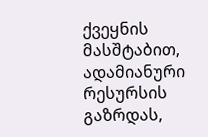ქვეყნის მასშტაბით, ადამიანური რესურსის გაზრდას,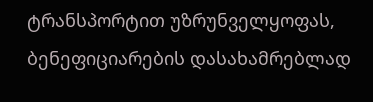ტრანსპორტით უზრუნველყოფას, ბენეფიციარების დასახამრებლად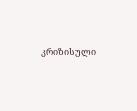კრიზისული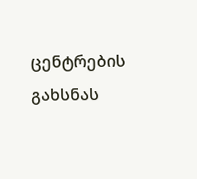ცენტრების გახსნას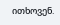ითხოვენ.